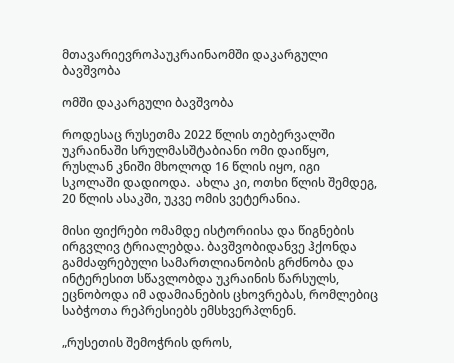მთავარიევროპაუკრაინაომში დაკარგული ბავშვობა

ომში დაკარგული ბავშვობა

როდესაც რუსეთმა 2022 წლის თებერვალში უკრაინაში სრულმასშტაბიანი ომი დაიწყო, რუსლან კნიში მხოლოდ 16 წლის იყო, იგი სკოლაში დადიოდა.  ახლა კი, ოთხი წლის შემდეგ, 20 წლის ასაკში, უკვე ომის ვეტერანია.

მისი ფიქრები ომამდე ისტორიისა და წიგნების ირგვლივ ტრიალებდა. ბავშვობიდანვე ჰქონდა გამძაფრებული სამართლიანობის გრძნობა და ინტერესით სწავლობდა უკრაინის წარსულს,  ეცნობოდა იმ ადამიანების ცხოვრებას, რომლებიც საბჭოთა რეპრესიებს ემსხვერპლნენ.

„რუსეთის შემოჭრის დროს,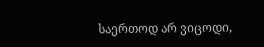საერთოდ არ ვიცოდი,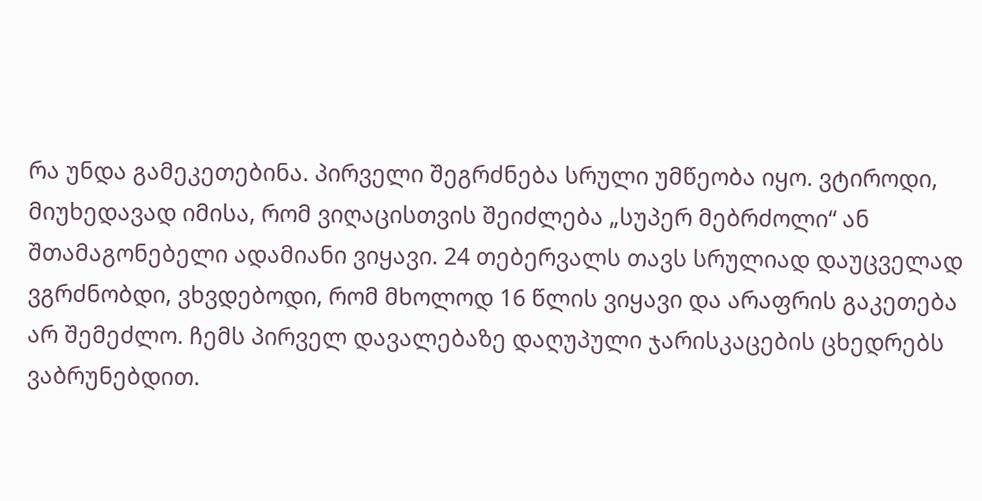რა უნდა გამეკეთებინა. პირველი შეგრძნება სრული უმწეობა იყო. ვტიროდი, მიუხედავად იმისა, რომ ვიღაცისთვის შეიძლება „სუპერ მებრძოლი“ ან შთამაგონებელი ადამიანი ვიყავი. 24 თებერვალს თავს სრულიად დაუცველად ვგრძნობდი, ვხვდებოდი, რომ მხოლოდ 16 წლის ვიყავი და არაფრის გაკეთება არ შემეძლო. ჩემს პირველ დავალებაზე დაღუპული ჯარისკაცების ცხედრებს ვაბრუნებდით.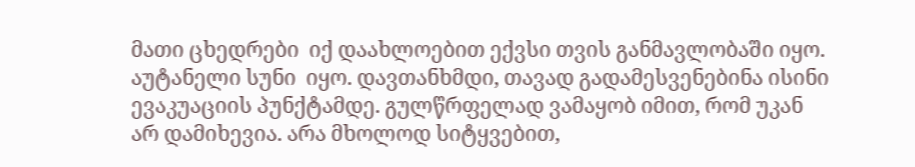მათი ცხედრები  იქ დაახლოებით ექვსი თვის განმავლობაში იყო. აუტანელი სუნი  იყო. დავთანხმდი, თავად გადამესვენებინა ისინი ევაკუაციის პუნქტამდე. გულწრფელად ვამაყობ იმით, რომ უკან არ დამიხევია. არა მხოლოდ სიტყვებით,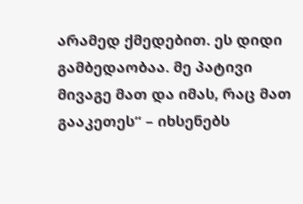არამედ ქმედებით. ეს დიდი გამბედაობაა. მე პატივი მივაგე მათ და იმას, რაც მათ გააკეთეს“ – იხსენებს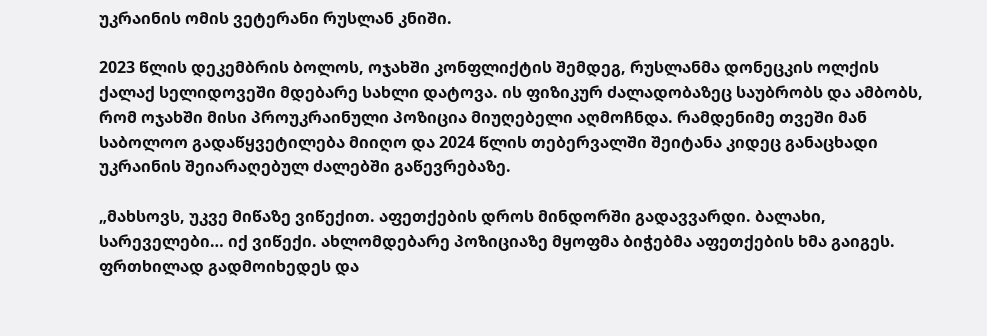უკრაინის ომის ვეტერანი რუსლან კნიში.

2023 წლის დეკემბრის ბოლოს, ოჯახში კონფლიქტის შემდეგ, რუსლანმა დონეცკის ოლქის ქალაქ სელიდოვეში მდებარე სახლი დატოვა. ის ფიზიკურ ძალადობაზეც საუბრობს და ამბობს, რომ ოჯახში მისი პროუკრაინული პოზიცია მიუღებელი აღმოჩნდა. რამდენიმე თვეში მან საბოლოო გადაწყვეტილება მიიღო და 2024 წლის თებერვალში შეიტანა კიდეც განაცხადი უკრაინის შეიარაღებულ ძალებში გაწევრებაზე.

„მახსოვს, უკვე მიწაზე ვიწექით. აფეთქების დროს მინდორში გადავვარდი. ბალახი, სარეველები… იქ ვიწექი. ახლომდებარე პოზიციაზე მყოფმა ბიჭებმა აფეთქების ხმა გაიგეს. ფრთხილად გადმოიხედეს და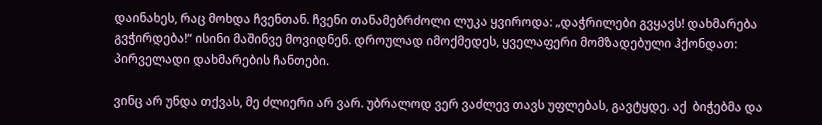დაინახეს, რაც მოხდა ჩვენთან. ჩვენი თანამებრძოლი ლუკა ყვიროდა: „დაჭრილები გვყავს! დახმარება გვჭირდება!“ ისინი მაშინვე მოვიდნენ. დროულად იმოქმედეს, ყველაფერი მომზადებული ჰქონდათ:   პირველადი დახმარების ჩანთები.

ვინც არ უნდა თქვას, მე ძლიერი არ ვარ. უბრალოდ ვერ ვაძლევ თავს უფლებას, გავტყდე. აქ  ბიჭებმა და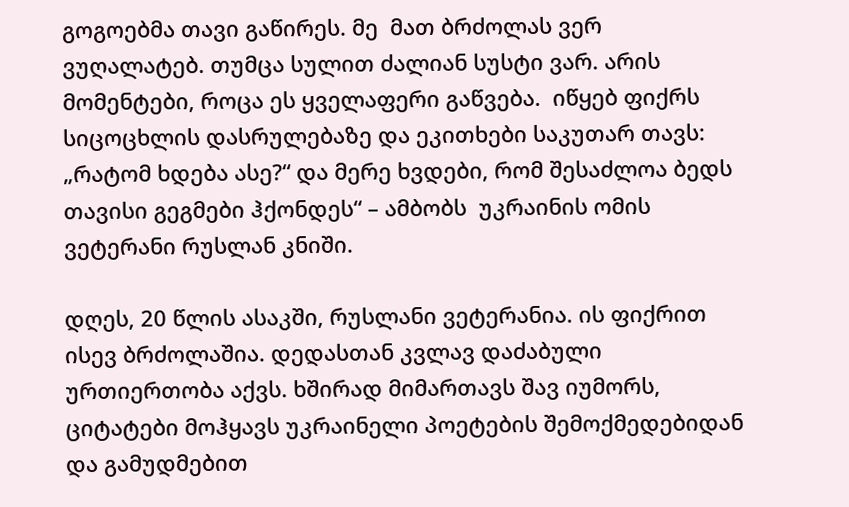გოგოებმა თავი გაწირეს. მე  მათ ბრძოლას ვერ ვუღალატებ. თუმცა სულით ძალიან სუსტი ვარ. არის მომენტები, როცა ეს ყველაფერი გაწვება.  იწყებ ფიქრს სიცოცხლის დასრულებაზე და ეკითხები საკუთარ თავს: „რატომ ხდება ასე?“ და მერე ხვდები, რომ შესაძლოა ბედს თავისი გეგმები ჰქონდეს“ – ამბობს  უკრაინის ომის ვეტერანი რუსლან კნიში.

დღეს, 20 წლის ასაკში, რუსლანი ვეტერანია. ის ფიქრით  ისევ ბრძოლაშია. დედასთან კვლავ დაძაბული ურთიერთობა აქვს. ხშირად მიმართავს შავ იუმორს, ციტატები მოჰყავს უკრაინელი პოეტების შემოქმედებიდან და გამუდმებით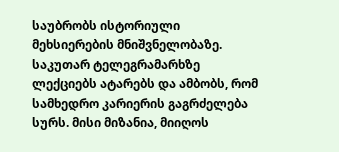საუბრობს ისტორიული მეხსიერების მნიშვნელობაზე. საკუთარ ტელეგრამარხზე ლექციებს ატარებს და ამბობს, რომ სამხედრო კარიერის გაგრძელება სურს. მისი მიზანია, მიიღოს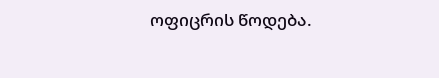ოფიცრის წოდება.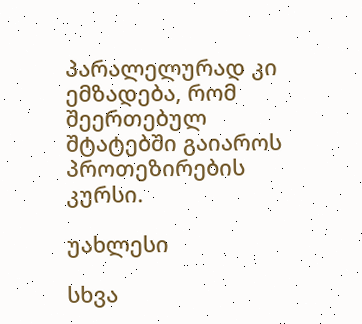პარალელურად კი ემზადება, რომ შეერთებულ შტატებში გაიაროს  პროთეზირების კურსი.

უახლესი

სხვა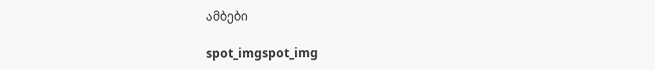ამბები

spot_imgspot_img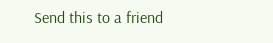Send this to a friend